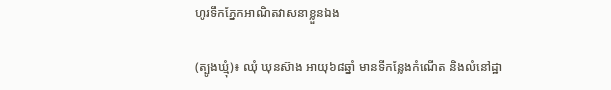ហូរទឹកភ្នែកអាណិតវាសនាខ្លួនឯង

(ត្បូងឃ្មុំ)៖ ឈុំ ឃុនស៊ាង អាយុ៦៨ឆ្នាំ មានទីកន្លែងកំណើត និងលំនៅដ្ឋា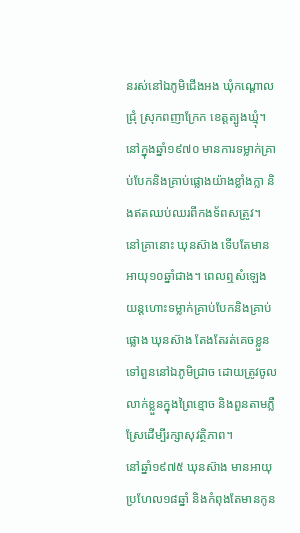នរស់នៅឯភូមិជើងអង ឃុំកណ្តោលជ្រុំ ស្រុកពញាក្រែក ខេត្តត្បូងឃ្មុំ។
នៅក្នុងឆ្នាំ១៩៧០ មានការទម្លាក់គ្រាប់បែកនិងគ្រាប់ផ្លោងយ៉ាងខ្លាំងក្លា និងឥតឈប់ឈរពីកងទ័ពសត្រូវ។ នៅគ្រានោះ ឃុនស៊ាង ទើបតែមានអាយុ១០ឆ្នាំជាង។ ពេលឮសំឡេងយន្តហោះទម្លាក់គ្រាប់បែកនិងគ្រាប់ផ្លោង ឃុនស៊ាង តែងតែរត់គេចខ្លួនទៅពួននៅឯភូមិជ្រាច ដោយត្រូវចូលលាក់ខ្លួនក្នុងព្រៃខ្មោច និងពួនតាមភ្លឺស្រែដើម្បីរក្សាសុវត្ថិភាព។
នៅឆ្នាំ១៩៧៥ ឃុនស៊ាង មានអាយុប្រហែល១៨ឆ្នាំ និងកំពុងតែមានកូន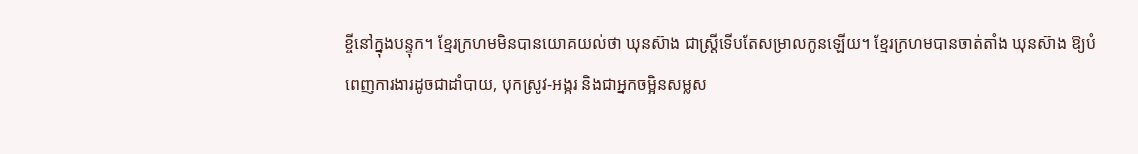ខ្ចីនៅក្នុងបន្ទុក។ ខ្មែរក្រហមមិនបានយោគយល់ថា ឃុនស៊ាង ជាស្រ្តីទើបតែសម្រាលកូនឡើយ។ ខ្មែរក្រហមបានចាត់តាំង ឃុនស៊ាង ឱ្យបំពេញការងារដូចជាដាំបាយ, បុកស្រូវ-អង្ករ និងជាអ្នកចម្អិនសម្លស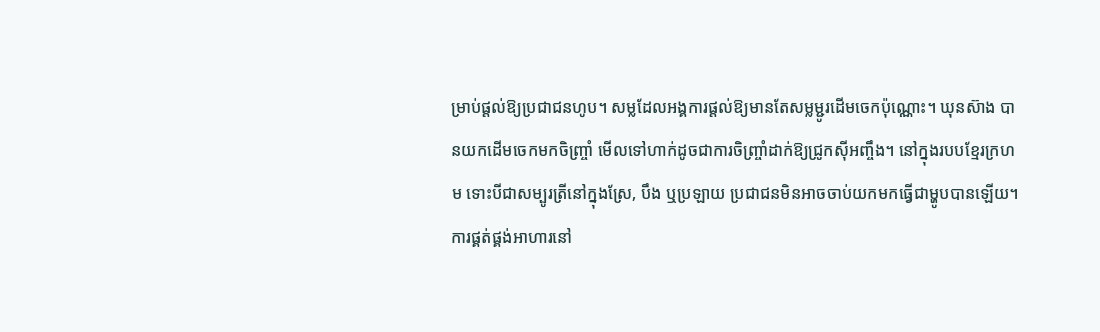ម្រាប់ផ្តល់ឱ្យប្រជាជនហូប។ សម្លដែលអង្គការផ្តល់ឱ្យមានតែសម្លម្ជូរដើមចេកប៉ុណ្ណោះ។ ឃុនស៊ាង បានយកដើមចេកមកចិញ្ច្រាំ មើលទៅហាក់ដូចជាការចិញ្ច្រាំដាក់ឱ្យជ្រូកស៊ីអញ្ចឹង។ នៅក្នុងរបបខ្មែរក្រហម ទោះបីជាសម្បូរត្រីនៅក្នុងស្រែ, បឹង ឬប្រឡាយ ប្រជាជនមិនអាចចាប់យកមកធ្វើជាម្ហូបបានឡើយ។
ការផ្គត់ផ្គង់អាហារនៅ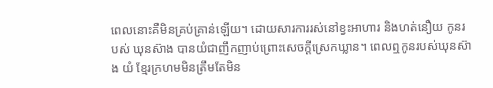ពេលនោះគឺមិនគ្រប់គ្រាន់ឡើយ។ ដោយសារការរស់នៅខ្វះអាហារ និងហត់នឿយ កូនរបស់ ឃុនស៊ាង បានយំជាញឹកញាប់ព្រោះសេចក្ដីស្រេកឃ្លាន។ ពេលឮកូនរបស់ឃុនស៊ាង យំ ខ្មែរក្រហមមិនត្រឹមតែមិន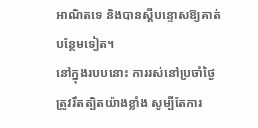អាណិតទេ និងបានស្តីបន្ទោសឱ្យគាត់បន្ថែមទៀត។
នៅក្នុងរបបនោះ ការរស់នៅប្រចាំថ្ងៃត្រូវរឹតត្បិតយ៉ាងខ្លាំង សូម្បីតែការ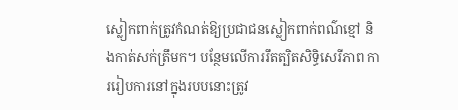ស្លៀកពាក់ត្រូវកំណត់ឱ្យប្រជាជនស្លៀកពាក់ពណ៌ខ្មៅ និងកាត់សក់ត្រឹមក។ បន្ថែមលើការរឹតត្បិតសិទ្ធិសេរីភាព ការរៀបការនៅក្នុងរបបនោះត្រូវ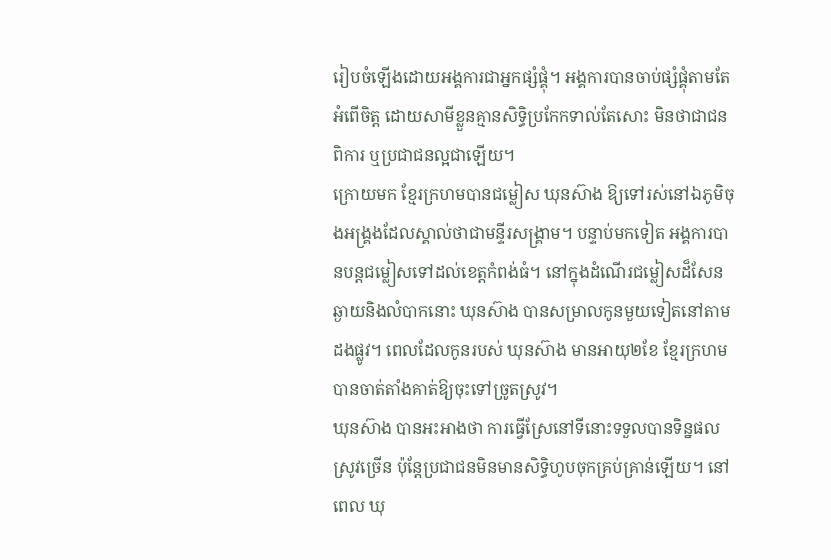រៀបចំឡើងដោយអង្គការជាអ្នកផ្សំផ្គុំ។ អង្គការបានចាប់ផ្សំផ្គុំតាមតែអំពើចិត្ត ដោយសាមីខ្លួនគ្មានសិទ្ធិប្រកែកទាល់តែសោះ មិនថាជាជនពិការ ឬប្រជាជនល្អជាឡើយ។
ក្រោយមក ខ្មែរក្រហមបានជម្លៀស ឃុនស៊ាង ឱ្យទៅរស់នៅឯភូមិចុងអង្រ្គងដែលស្គាល់ថាជាមន្ទីរសង្គ្រាម។ បន្ទាប់មកទៀត អង្គការបានបន្តជម្លៀសទៅដល់ខេត្តកំពង់ធំ។ នៅក្នុងដំណើរជម្លៀសដ៏សែនឆ្ងាយនិងលំបាកនោះ ឃុនស៊ាង បានសម្រាលកូនមួយទៀតនៅតាមដងផ្លូវ។ ពេលដែលកូនរបស់ ឃុនស៊ាង មានអាយុ២ខែ ខ្មែរក្រហមបានចាត់តាំងគាត់ឱ្យចុះទៅច្រូតស្រូវ។
ឃុនស៊ាង បានអះអាងថា ការធ្វើស្រែនៅទីនោះទទួលបានទិន្នផលស្រូវច្រើន ប៉ុន្តែប្រជាជនមិនមានសិទ្ធិហូបចុកគ្រប់គ្រាន់ឡើយ។ នៅពេល ឃុ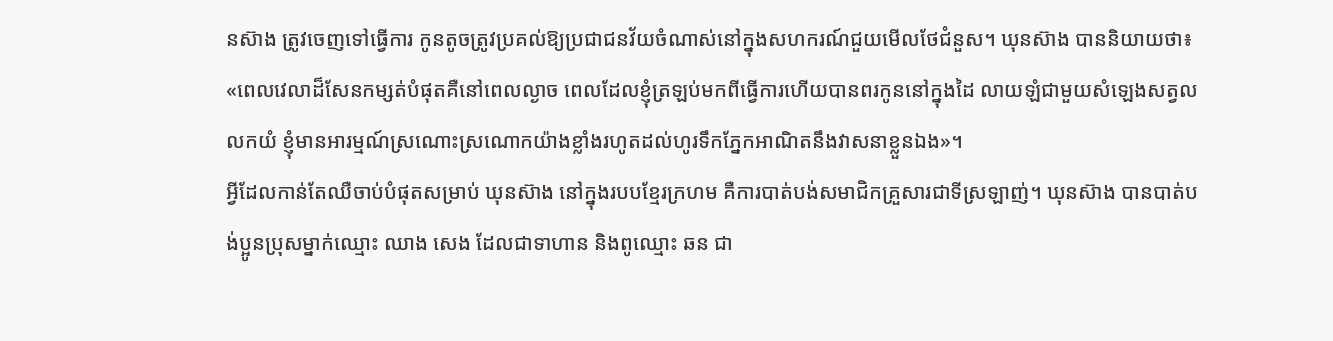នស៊ាង ត្រូវចេញទៅធ្វើការ កូនតូចត្រូវប្រគល់ឱ្យប្រជាជនវ័យចំណាស់នៅក្នុងសហករណ៍ជួយមើលថែជំនួស។ ឃុនស៊ាង បាននិយាយថា៖ «ពេលវេលាដ៏សែនកម្សត់បំផុតគឺនៅពេលល្ងាច ពេលដែលខ្ញុំត្រឡប់មកពីធ្វើការហើយបានពរកូននៅក្នុងដៃ លាយឡំជាមួយសំឡេងសត្វលលកយំ ខ្ញុំមានអារម្មណ៍ស្រណោះស្រណោកយ៉ាងខ្លាំងរហូតដល់ហូរទឹកភ្នែកអាណិតនឹងវាសនាខ្លួនឯង»។
អ្វីដែលកាន់តែឈឺចាប់បំផុតសម្រាប់ ឃុនស៊ាង នៅក្នុងរបបខ្មែរក្រហម គឺការបាត់បង់សមាជិកគ្រួសារជាទីស្រឡាញ់។ ឃុនស៊ាង បានបាត់បង់ប្អូនប្រុសម្នាក់ឈ្មោះ ឈាង សេង ដែលជាទាហាន និងពូឈ្មោះ ឆន ជា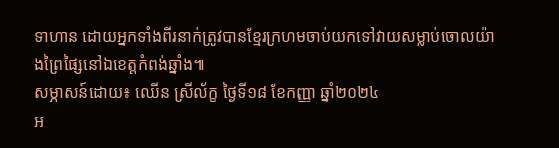ទាហាន ដោយអ្នកទាំងពីរនាក់ត្រូវបានខ្មែរក្រហមចាប់យកទៅវាយសម្លាប់ចោលយ៉ាងព្រៃផ្សៃនៅឯខេត្តកំពង់ឆ្នាំង៕
សម្ភាសន៍ដោយ៖ ឈើន ស្រីល័ក្ខ ថ្ងៃទី១៨ ខែកញ្ញា ឆ្នាំ២០២៤
អ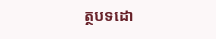ត្ថបទដោ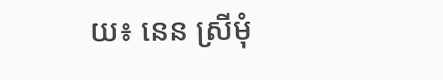យ៖ នេន ស្រីមុំ